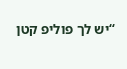“יש לך פוליפ קטן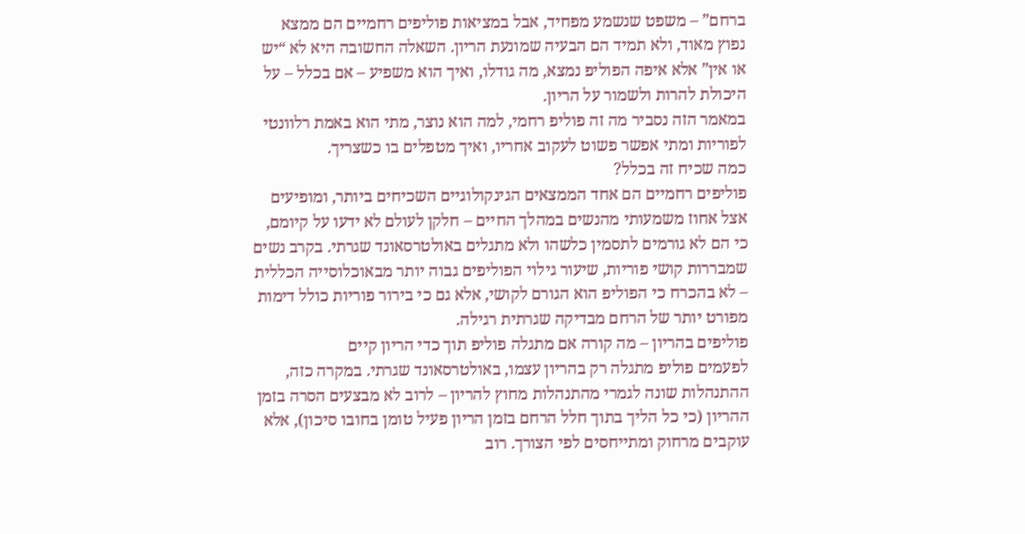ברחם” – משפט שנשמע מפחיד, אבל במציאות פוליפים רחמיים הם ממצא נפוץ מאוד, ולא תמיד הם הבעיה שמונעת הריון. השאלה החשובה היא לא “יש או אין” אלא איפה הפוליפ נמצא, מה גודלו, ואיך הוא משפיע – אם בכלל – על היכולת להרות ולשמור על הריון.
במאמר הזה נסביר מה זה פוליפ רחמי, למה הוא נוצר, מתי הוא באמת רלוונטי לפוריות ומתי אפשר פשוט לעקוב אחריו, ואיך מטפלים בו כשצריך.
כמה שכיח זה בכלל?
פוליפים רחמיים הם אחד הממצאים הגינקולוגיים השכיחים ביותר, ומופיעים אצל אחוז משמעותי מהנשים במהלך החיים – חלקן לעולם לא ידעו על קיומם, כי הם לא גורמים לתסמין כלשהו ולא מתגלים באולטרסאונד שגרתי. בקרב נשים שמבררות קושי פוריות, שיעור גילוי הפוליפים גבוה יותר מבאוכלוסייה הכללית – לא בהכרח כי הפוליפ הוא הגורם לקושי, אלא גם כי בירור פוריות כולל דימות מפורט יותר של הרחם מבדיקה שגרתית רגילה.
פוליפים בהריון – מה קורה אם מתגלה פוליפ תוך כדי הריון קיים
לפעמים פוליפ מתגלה רק בהריון עצמו, באולטרסאונד שגרתי. במקרה כזה, ההתנהלות שונה לגמרי מהתנהלות מחוץ להריון – לרוב לא מבצעים הסרה בזמן ההריון (כי כל הליך בתוך חלל הרחם בזמן הריון פעיל טומן בחובו סיכון), אלא עוקבים מרחוק ומתייחסים לפי הצורך. רוב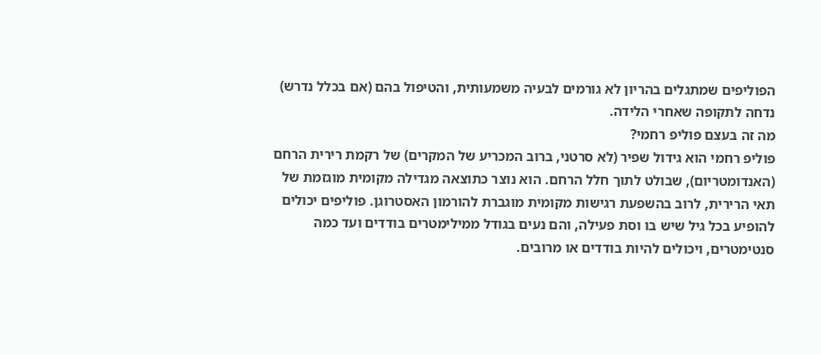הפוליפים שמתגלים בהריון לא גורמים לבעיה משמעותית, והטיפול בהם (אם בכלל נדרש) נדחה לתקופה שאחרי הלידה.
מה זה בעצם פוליפ רחמי?
פוליפ רחמי הוא גידול שפיר (לא סרטני, ברוב המכריע של המקרים) של רקמת רירית הרחם (האנדומטריום), שבולט לתוך חלל הרחם. הוא נוצר כתוצאה מגדילה מקומית מוגזמת של תאי הרירית, לרוב בהשפעת רגישות מקומית מוגברת להורמון האסטרוגן. פוליפים יכולים להופיע בכל גיל שיש בו וסת פעילה, והם נעים בגודל ממילימטרים בודדים ועד כמה סנטימטרים, ויכולים להיות בודדים או מרובים.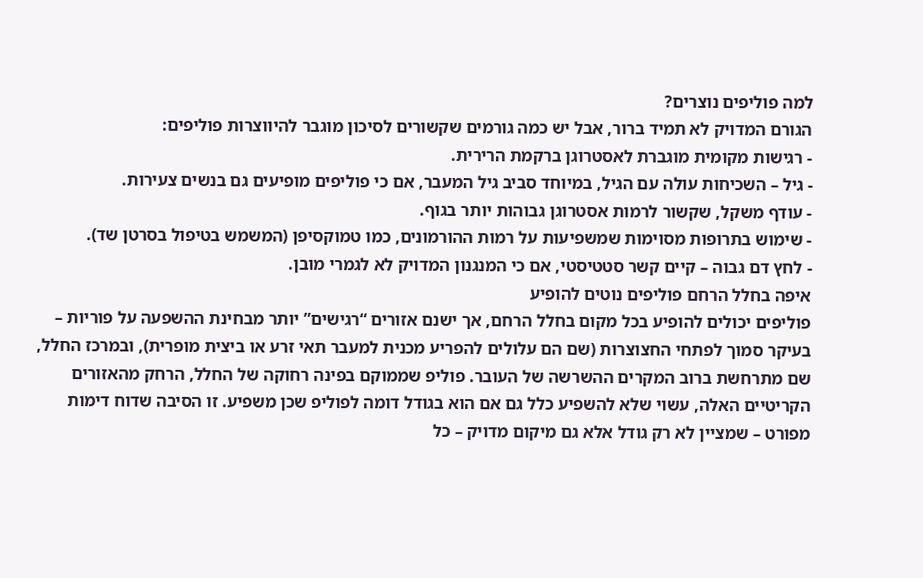למה פוליפים נוצרים?
הגורם המדויק לא תמיד ברור, אבל יש כמה גורמים שקשורים לסיכון מוגבר להיווצרות פוליפים:
- רגישות מקומית מוגברת לאסטרוגן ברקמת הרירית.
- גיל – השכיחות עולה עם הגיל, במיוחד סביב גיל המעבר, אם כי פוליפים מופיעים גם בנשים צעירות.
- עודף משקל, שקשור לרמות אסטרוגן גבוהות יותר בגוף.
- שימוש בתרופות מסוימות שמשפיעות על רמות ההורמונים, כמו טמוקסיפן (המשמש בטיפול בסרטן שד).
- לחץ דם גבוה – קיים קשר סטטיסטי, אם כי המנגנון המדויק לא לגמרי מובן.
איפה בחלל הרחם פוליפים נוטים להופיע
פוליפים יכולים להופיע בכל מקום בחלל הרחם, אך ישנם אזורים “רגישים” יותר מבחינת ההשפעה על פוריות – בעיקר סמוך לפתחי החצוצרות (שם הם עלולים להפריע מכנית למעבר תאי זרע או ביצית מופרית), ובמרכז החלל, שם מתרחשת ברוב המקרים ההשרשה של העובר. פוליפ שממוקם בפינה רחוקה של החלל, הרחק מהאזורים הקריטיים האלה, עשוי שלא להשפיע כלל גם אם הוא בגודל דומה לפוליפ שכן משפיע. זו הסיבה שדוח דימות מפורט – שמציין לא רק גודל אלא גם מיקום מדויק – כל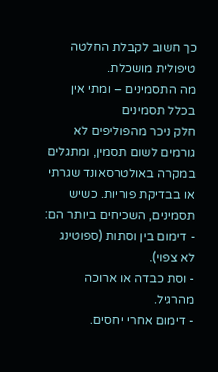כך חשוב לקבלת החלטה טיפולית מושכלת.
מה התסמינים – ומתי אין בכלל תסמינים
חלק ניכר מהפוליפים לא גורמים לשום תסמין, ומתגלים במקרה באולטרסאונד שגרתי או בבדיקת פוריות. כשיש תסמינים, השכיחים ביותר הם:
- דימום בין וסתות (ספוטינג לא צפוי).
- וסת כבדה או ארוכה מהרגיל.
- דימום אחרי יחסים.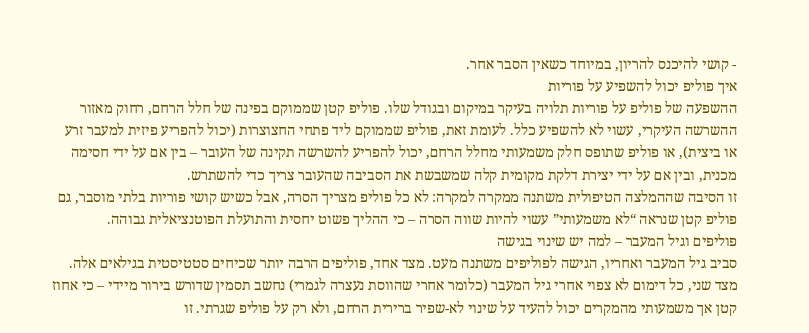- קושי להיכנס להריון, במיוחד כשאין הסבר אחר.
איך פוליפ יכול להשפיע על פוריות
ההשפעה של פוליפ על פוריות תלויה בעיקר במיקום ובגודל שלו. פוליפ קטן שממוקם בפינה של חלל הרחם, רחוק מאזור ההשרשה העיקרי, עשוי לא להשפיע כלל. לעומת זאת, פוליפ שממוקם ליד פתחי החצוצרות (יכול להפריע פיזית למעבר זרע או ביצית), או פוליפ שתופס חלק משמעותי מחלל הרחם, יכול להפריע להשרשה תקינה של העובר – בין אם על ידי חסימה מכנית, ובין אם על ידי יצירת דלקת מקומית קלה שמשבשת את הסביבה שהעובר צריך כדי להשתרש.
זו הסיבה שההמלצה הטיפולית משתנה ממקרה למקרה: לא כל פוליפ מצריך הסרה, אבל כשיש קושי פוריות בלתי מוסבר, גם פוליפ קטן שנראה “לא משמעותי” עשוי להיות שווה הסרה – כי ההליך פשוט יחסית והתועלת הפוטנציאלית גבוהה.
פוליפים וגיל המעבר – למה יש שינוי בגישה
סביב גיל המעבר ואחריו, הגישה לפוליפים משתנה מעט. מצד אחד, פוליפים הרבה יותר שכיחים סטטיסטית בגילאים אלה. מצד שני, כל דימום לא צפוי אחרי גיל המעבר (כלומר אחרי שהווסת נעצרה לגמרי) נחשב תסמין שדורש בירור מיידי – כי אחוז קטן אך משמעותי מהמקרים יכול להעיד על שינוי לא-שפיר ברירית הרחם, ולא רק על פוליפ שגרתי. זו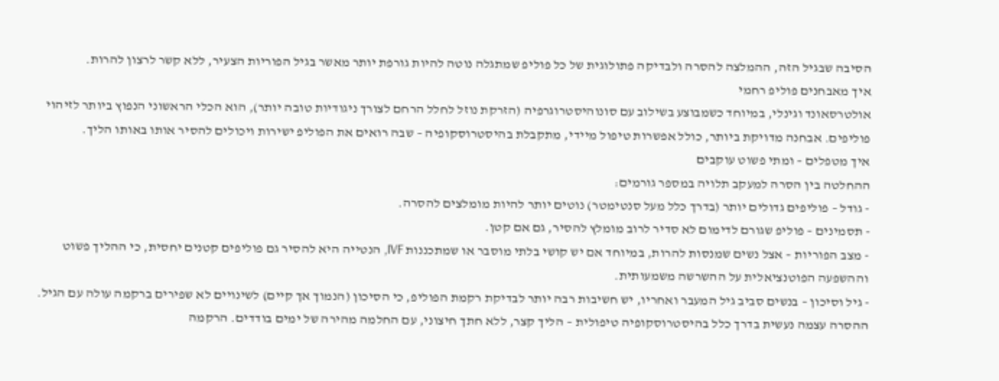הסיבה שבגיל הזה, ההמלצה להסרה ולבדיקה פתולוגית של כל פוליפ שמתגלה נוטה להיות גורפת יותר מאשר בגיל הפוריות הצעיר, ללא קשר לרצון להרות.
איך מאבחנים פוליפ רחמי
אולטרסאונד וגינלי, במיוחד כשמבוצע בשילוב עם סונוהיסטרוגרפיה (הזרקת נוזל לחלל הרחם לצורך ניגודיות טובה יותר), הוא הכלי הראשוני הנפוץ ביותר לזיהוי פוליפים. אבחנה מדויקת ביותר, כולל אפשרות טיפול מיידי, מתקבלת בהיסטרוסקופיה – שבה רואים את הפוליפ ישירות ויכולים להסיר אותו באותו הליך.
איך מטפלים – ומתי פשוט עוקבים
ההחלטה בין הסרה למעקב תלויה במספר גורמים:
- גודל – פוליפים גדולים יותר (בדרך כלל מעל סנטימטר) נוטים יותר להיות מומלצים להסרה.
- תסמינים – פוליפ שגורם לדימום לא סדיר לרוב מומלץ להסיר, גם אם קטן.
- מצב הפוריות – אצל נשים שמנסות להרות, במיוחד אם יש קושי בלתי מוסבר או שמתכננות IVF, הנטייה היא להסיר גם פוליפים קטנים יחסית, כי ההליך פשוט וההשפעה הפוטנציאלית על ההשרשה משמעותית.
- גיל וסיכון – בנשים סביב גיל המעבר ואחריו, יש חשיבות רבה יותר לבדיקת רקמת הפוליפ, כי הסיכון (הנמוך אך קיים) לשינויים לא שפירים ברקמה עולה עם הגיל.
ההסרה עצמה נעשית בדרך כלל בהיסטרוסקופיה טיפולית – הליך קצר, ללא חתך חיצוני, עם החלמה מהירה של ימים בודדים. הרקמה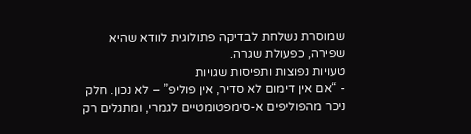שמוסרת נשלחת לבדיקה פתולוגית לוודא שהיא שפירה, כפעולת שגרה.
טעויות נפוצות ותפיסות שגויות
- “אם אין דימום לא סדיר, אין פוליפ” – לא נכון. חלק ניכר מהפוליפים א-סימפטומטיים לגמרי, ומתגלים רק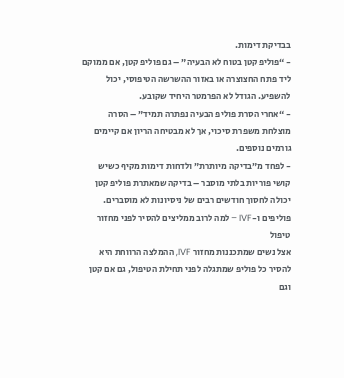בבדיקת דימות.
- “פוליפ קטן בטוח לא הבעיה” – גם פוליפ קטן, אם ממוקם ליד פתח החצוצרה או באזור ההשרשה הטיפוסי, יכול להשפיע. הגודל לא הפרמטר היחיד שקובע.
- “אחרי הסרת פוליפ הבעיה נפתרה תמיד” – הסרה מוצלחת משפרת סיכוי, אך לא מבטיחה הריון אם קיימים גורמים נוספים.
- לפחד מ”בדיקה מיותרת” ולדחות דימות מקיף כשיש קושי פוריות בלתי מוסבר – בדיקה שמאתרת פוליפ קטן יכולה לחסוך חודשים רבים של ניסיונות לא מוסברים.
פוליפים ו-IVF – למה לרוב ממליצים להסיר לפני מחזור טיפול
אצל נשים שמתכננות מחזור IVF, ההמלצה הרווחת היא להסיר כל פוליפ שמתגלה לפני תחילת הטיפול, גם אם קטן וגם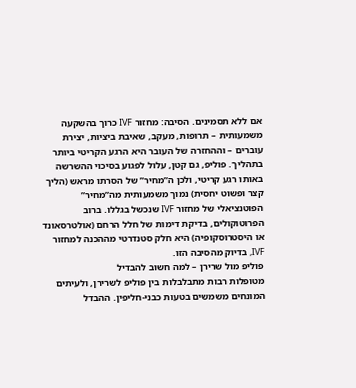אם ללא תסמינים. הסיבה: מחזור IVF כרוך בהשקעה משמעותית – תרופות, מעקב, שאיבת ביציות, יצירת עוברים – וההחזרה של העובר היא הרגע הקריטי ביותר בתהליך. פוליפ, גם קטן, עלול לפגוע בסיכוי ההשרשה באותו רגע קריטי, ולכן ה”מחיר” של הסרתו מראש (הליך קצר ופשוט יחסית) נמוך משמעותית מה”מחיר” הפוטנציאלי של מחזור IVF שנכשל בגללו. ברוב הפרוטוקולים, בדיקת דימות של חלל הרחם (אולטרסאונד או היסטרוסקופיה) היא חלק סטנדרטי מההכנה למחזור IVF, בדיוק מהסיבה הזו.
פוליפ מול שרירן – למה חשוב להבדיל
מטופלות רבות מתבלבלות בין פוליפ לשרירן, ולעיתים המונחים משמשים בטעות כבני-חליפין. ההבדל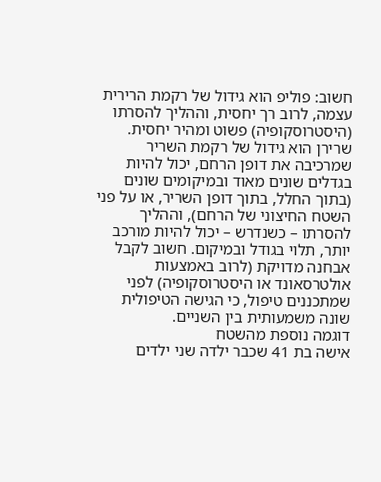חשוב: פוליפ הוא גידול של רקמת הרירית עצמה, לרוב רך יחסית, וההליך להסרתו (היסטרוסקופיה) פשוט ומהיר יחסית. שרירן הוא גידול של רקמת השריר שמרכיבה את דופן הרחם, יכול להיות בגדלים שונים מאוד ובמיקומים שונים (בתוך החלל, בתוך דופן השריר, או על פני השטח החיצוני של הרחם), וההליך להסרתו – כשנדרש – יכול להיות מורכב יותר, תלוי בגודל ובמיקום. חשוב לקבל אבחנה מדויקת (לרוב באמצעות אולטרסאונד או היסטרוסקופיה) לפני שמתכננים טיפול, כי הגישה הטיפולית שונה משמעותית בין השניים.
דוגמה נוספת מהשטח
אישה בת 41 שכבר ילדה שני ילדים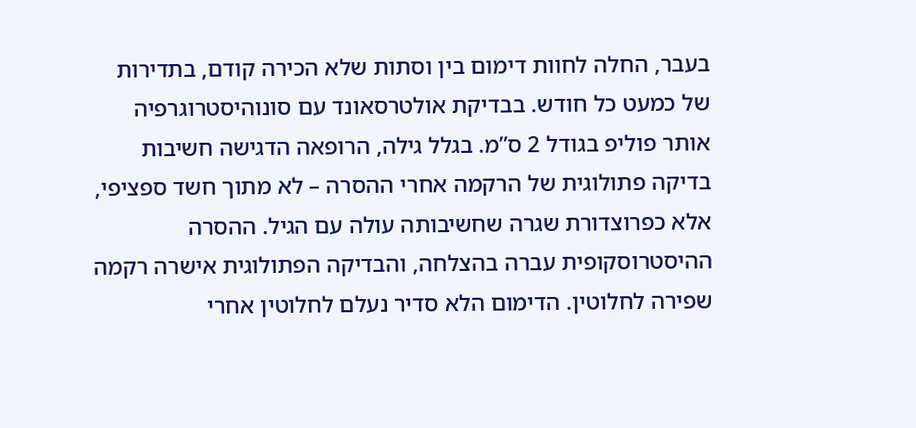בעבר, החלה לחוות דימום בין וסתות שלא הכירה קודם, בתדירות של כמעט כל חודש. בבדיקת אולטרסאונד עם סונוהיסטרוגרפיה אותר פוליפ בגודל 2 ס”מ. בגלל גילה, הרופאה הדגישה חשיבות בדיקה פתולוגית של הרקמה אחרי ההסרה – לא מתוך חשד ספציפי, אלא כפרוצדורת שגרה שחשיבותה עולה עם הגיל. ההסרה ההיסטרוסקופית עברה בהצלחה, והבדיקה הפתולוגית אישרה רקמה שפירה לחלוטין. הדימום הלא סדיר נעלם לחלוטין אחרי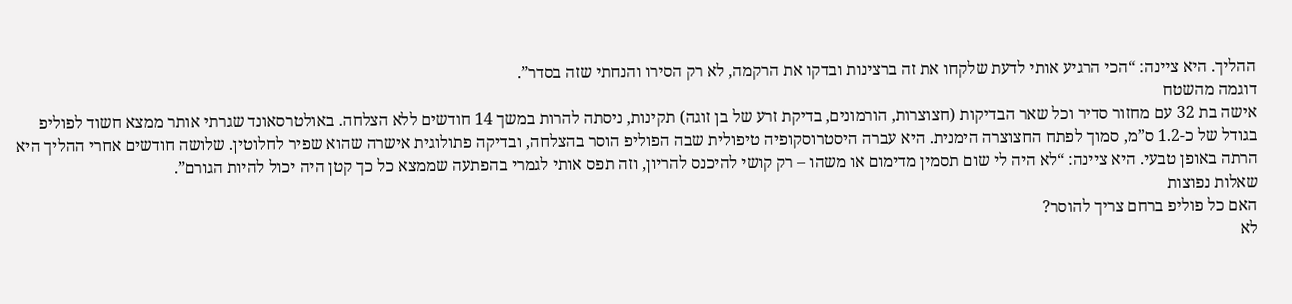ההליך. היא ציינה: “הכי הרגיע אותי לדעת שלקחו את זה ברצינות ובדקו את הרקמה, לא רק הסירו והנחתי שזה בסדר”.
דוגמה מהשטח
אישה בת 32 עם מחזור סדיר וכל שאר הבדיקות (חצוצרות, הורמונים, בדיקת זרע של בן זוגה) תקינות, ניסתה להרות במשך 14 חודשים ללא הצלחה. באולטרסאונד שגרתי אותר ממצא חשוד לפוליפ בגודל של כ-1.2 ס”מ, סמוך לפתח החצוצרה הימנית. היא עברה היסטרוסקופיה טיפולית שבה הפוליפ הוסר בהצלחה, ובדיקה פתולוגית אישרה שהוא שפיר לחלוטין. שלושה חודשים אחרי ההליך היא הרתה באופן טבעי. היא ציינה: “לא היה לי שום תסמין מדימום או משהו – רק קושי להיכנס להריון, וזה תפס אותי לגמרי בהפתעה שממצא כל כך קטן היה יכול להיות הגורם”.
שאלות נפוצות
האם כל פוליפ ברחם צריך להוסר?
לא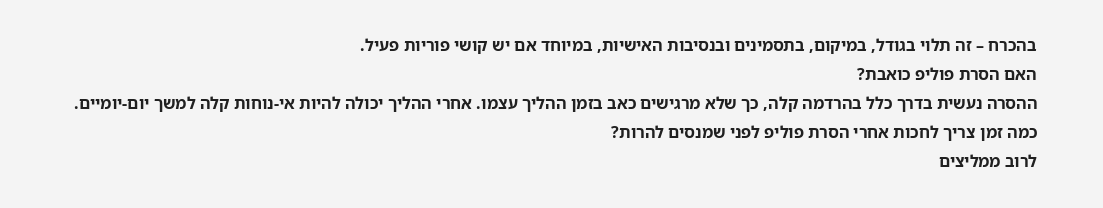בהכרח – זה תלוי בגודל, במיקום, בתסמינים ובנסיבות האישיות, במיוחד אם יש קושי פוריות פעיל.
האם הסרת פוליפ כואבת?
ההסרה נעשית בדרך כלל בהרדמה קלה, כך שלא מרגישים כאב בזמן ההליך עצמו. אחרי ההליך יכולה להיות אי-נוחות קלה למשך יום-יומיים.
כמה זמן צריך לחכות אחרי הסרת פוליפ לפני שמנסים להרות?
לרוב ממליצים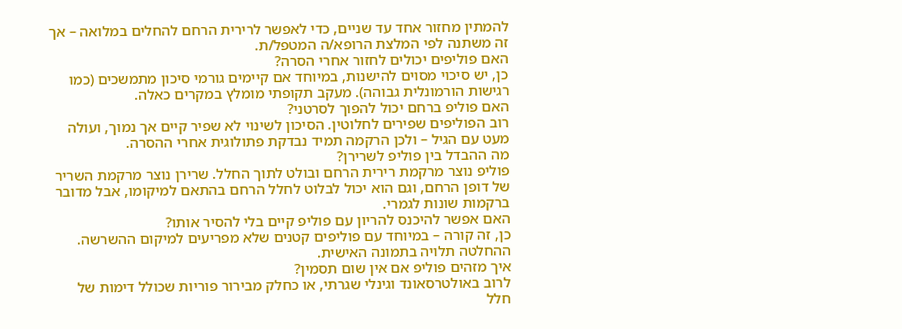להמתין מחזור אחד עד שניים, כדי לאפשר לרירית הרחם להחלים במלואה – אך זה משתנה לפי המלצת הרופא/ה המטפל/ת.
האם פוליפים יכולים לחזור אחרי הסרה?
כן, יש סיכוי מסוים להישנות, במיוחד אם קיימים גורמי סיכון מתמשכים (כמו רגישות הורמונלית גבוהה). מעקב תקופתי מומלץ במקרים כאלה.
האם פוליפ ברחם יכול להפוך לסרטני?
רוב הפוליפים שפירים לחלוטין. הסיכון לשינוי לא שפיר קיים אך נמוך, ועולה מעט עם הגיל – ולכן הרקמה תמיד נבדקת פתולוגית אחרי ההסרה.
מה ההבדל בין פוליפ לשרירן?
פוליפ נוצר מרקמת רירית הרחם ובולט לתוך החלל. שרירן נוצר מרקמת השריר של דופן הרחם, וגם הוא יכול לבלוט לחלל הרחם בהתאם למיקומו, אבל מדובר ברקמות שונות לגמרי.
האם אפשר להיכנס להריון עם פוליפ קיים בלי להסיר אותו?
כן, זה קורה – במיוחד עם פוליפים קטנים שלא מפריעים למיקום ההשרשה. ההחלטה תלויה בתמונה האישית.
איך מזהים פוליפ אם אין שום תסמין?
לרוב באולטרסאונד וגינלי שגרתי, או כחלק מבירור פוריות שכולל דימות של חלל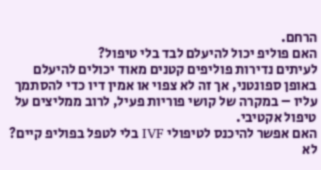הרחם.
האם פוליפ יכול להיעלם לבד בלי טיפול?
לעיתים נדירות פוליפים קטנים מאוד יכולים להיעלם באופן ספונטני, אך זה לא צפוי או אמין דיו כדי להסתמך עליו – במקרה של קושי פוריות פעיל, לרוב ממליצים על טיפול אקטיבי.
האם אפשר להיכנס לטיפולי IVF בלי לטפל בפוליפ קיים?
לא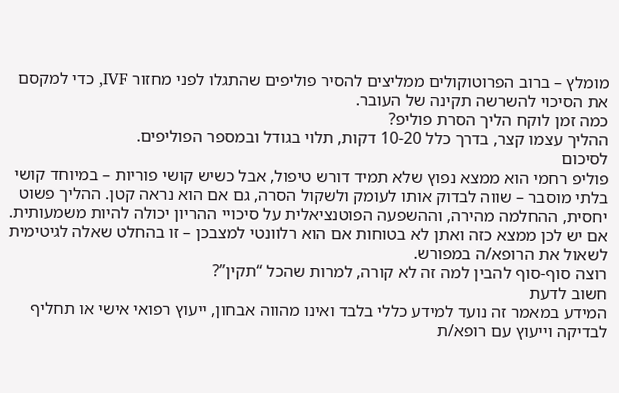מומלץ – ברוב הפרוטוקולים ממליצים להסיר פוליפים שהתגלו לפני מחזור IVF, כדי למקסם את הסיכוי להשרשה תקינה של העובר.
כמה זמן לוקח הליך הסרת פוליפ?
ההליך עצמו קצר, בדרך כלל 10-20 דקות, תלוי בגודל ובמספר הפוליפים.
לסיכום
פוליפ רחמי הוא ממצא נפוץ שלא תמיד דורש טיפול, אבל כשיש קושי פוריות – במיוחד קושי בלתי מוסבר – שווה לבדוק אותו לעומק ולשקול הסרה, גם אם הוא נראה קטן. ההליך פשוט יחסית, ההחלמה מהירה, וההשפעה הפוטנציאלית על סיכויי ההריון יכולה להיות משמעותית. אם יש לכן ממצא כזה ואתן לא בטוחות אם הוא רלוונטי למצבכן – זו בהחלט שאלה לגיטימית לשאול את הרופא/ה במפורש.
רוצה סוף-סוף להבין למה זה לא קורה, למרות שהכל “תקין”?
חשוב לדעת
המידע במאמר זה נועד למידע כללי בלבד ואינו מהווה אבחון, ייעוץ רפואי אישי או תחליף לבדיקה וייעוץ עם רופא/ת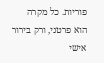פוריות. כל מקרה הוא פרטני, ורק בירור אישי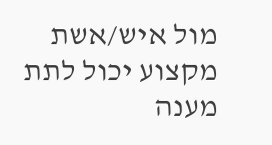מול איש/אשת מקצוע יכול לתת מענה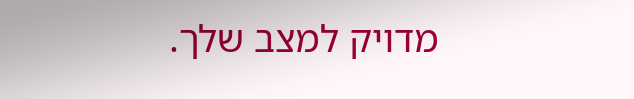מדויק למצב שלך.